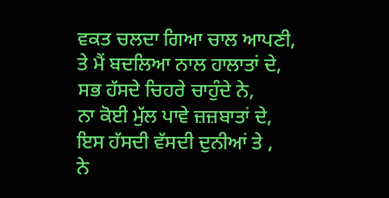ਵਕਤ ਚਲਦਾ ਗਿਆ ਚਾਲ ਆਪਣੀ,
ਤੇ ਮੈਂ ਬਦਲਿਆ ਨਾਲ ਹਾਲਾਤਾਂ ਦੇ,
ਸਭ ਹੱਸਦੇ ਚਿਹਰੇ ਚਾਹੁੰਦੇ ਨੇ,
ਨਾ ਕੋਈ ਮੁੱਲ ਪਾਵੇ ਜ਼ਜ਼ਬਾਤਾਂ ਦੇ,
ਇਸ ਹੱਸਦੀ ਵੱਸਦੀ ਦੁਨੀਆਂ ਤੇ ,
ਨੇ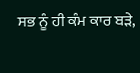ਸਭ ਨੂੰ ਹੀ ਕੰਮ ਕਾਰ ਬੜੇ,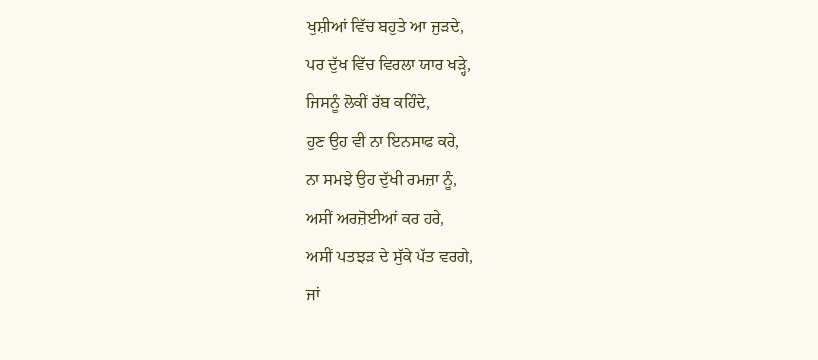ਖੁਸ਼ੀਆਂ ਵਿੱਚ ਬਹੁਤੇ ਆ ਜੁੜਦੇ,
ਪਰ ਦੁੱਖ ਵਿੱਚ ਵਿਰਲਾ ਯਾਰ ਖੜ੍ਹੇ,
ਜਿਸਨੂੰ ਲੋਕੀਂ ਰੱਬ ਕਹਿੰਦੇ,
ਹੁਣ ਉਹ ਵੀ ਨਾ ਇਨਸਾਫ ਕਰੇ,
ਨਾ ਸਮਝੇ ਉਹ ਦੁੱਖੀ ਰਮਜ਼ਾ ਨੂੰ,
ਅਸੀਂ ਅਰਜ਼ੋਈਆਂ ਕਰ ਹਰੇ,
ਅਸੀਂ ਪਤਝੜ ਦੇ ਸੁੱਕੇ ਪੱਤ ਵਰਗੇ,
ਜਾਂ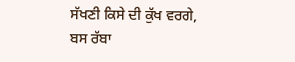ਸੱਖਣੀ ਕਿਸੇ ਦੀ ਕੁੱਖ ਵਰਗੇ,
ਬਸ ਰੱਬਾ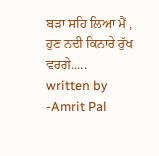ਬੜਾ ਸਹਿ ਲਿਆ ਮੈਂ ,
ਹੁਣ ਨਦੀ ਕਿਨਾਰੇ ਰੁੱਖ ਵਰਗੇ.....
written by -Amrit Pal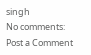singh
No comments:
Post a Comment